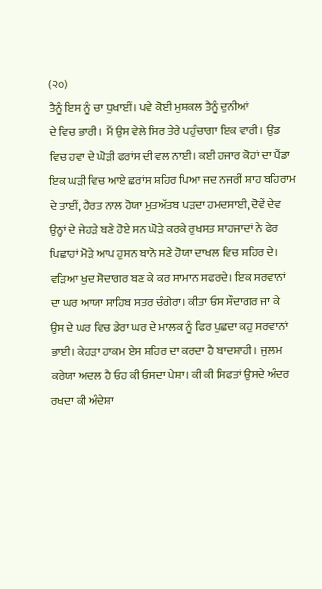(੨੦)
ਤੈਨੂੰ ਇਸ ਨੂੰ ਚਾ ਧੁਖਾਈਂ। ਪਵੇ ਕੋਈ ਮੁਸ਼ਕਲ ਤੈਨੂੰ ਦੁਨੀਆਂ
ਦੇ ਵਿਚ ਭਾਰੀ। ਮੈਂ ਉਸ ਵੇਲੇ ਸਿਰ ਤੇਰੇ ਪਹੁੰਚਾਗਾ ਇਕ ਵਾਰੀ। ਉਂਡ
ਵਿਚ ਹਵਾ ਦੇ ਘੋੜੀ ਫਰਾਂਸ ਦੀ ਵਲ ਨਾਈ। ਕਈ ਹਜਾਰ ਕੋਹਾਂ ਦਾ ਪੈਂਡਾ
ਇਕ ਘੜੀ ਵਿਚ ਆਏ ਛਰਾਂਸ ਸ਼ਹਿਰ ਪਿਆ ਜਦ ਨਜਰੀਂ ਸ਼ਾਹ ਬਹਿਰਾਮ
ਦੇ ਤਾਈਂ, ਹੈਰਤ ਨਾਲ ਹੋਯਾ ਮੁਤਅੱਤਬ ਪੜਦਾ ਹਮਦਸਾਈ, ਦੋਵੇਂ ਦੇਵ
ਉਨ੍ਹਾਂ ਦੇ ਜੇਹੜੇ ਬਣੇ ਹੋਏ ਸਨ ਘੋੜੇ ਕਰਕੇ ਰੁਖਸਤ ਸ਼ਾਹਜਾਦਾਂ ਨੇ ਫੇਰ
ਪਿਛਾਹਾਂ ਮੋੜੇ ਆਪ ਹੁਸਨ ਬਾਨੋ ਸਣੇ ਹੋਯਾ ਦਾਖਲ ਵਿਚ ਸ਼ਹਿਰ ਦੇ।
ਵੜਿਆ ਖੁਦ ਸੋਦਾਗਰ ਬਣ ਕੇ ਕਰ ਸਾਮਾਨ ਸਫਰਦੇ। ਇਕ ਸਰਵਾਨਾਂ
ਦਾ ਘਰ ਆਯਾ ਸਾਹਿਬ ਸਤਰ ਚੰਗੇਰਾ। ਕੀਤਾ ਓਸ ਸੌਦਾਗਰ ਜਾ ਕੇ
ਉਸ ਦੇ ਘਰ ਵਿਚ ਡੇਰਾ ਘਰ ਦੇ ਮਾਲਕ ਨੂੰ ਫਿਰ ਪੁਛਦਾ ਕਹੁ ਸਰਵਾਨਾਂ
ਭਾਈ। ਕੇਹੜਾ ਹਾਕਮ ਏਸ ਸ਼ਹਿਰ ਦਾ ਕਰਦਾ ਹੈ ਬਾਦਸ਼ਾਹੀ। ਜੁਲਮ
ਕਰੇਯਾ ਅਦਲ ਹੈ ਓਹ ਕੀ ਓਸਦਾ ਪੇਸ਼ਾ। ਕੀ ਕੀ ਸਿਫਤਾਂ ਉਸਦੇ ਅੰਦਰ
ਰਖਦਾ ਕੀ ਅੰਦੇਸ਼ਾ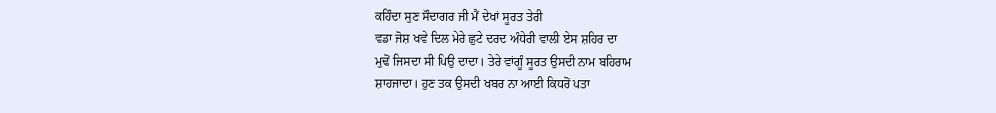ਕਹਿੰਦਾ ਸੁਣ ਸੌਦਾਗਰ ਜੀ ਮੈਂ ਦੇਖਾਂ ਸੂਰਤ ਤੇਰੀ
ਵਡਾ ਜੋਸ਼ ਖਵੇ ਦਿਲ ਮੇਰੇ ਛੁਟੇ ਦਰਦ ਅੰਧੇਰੀ ਵਾਲੀ ਏਸ ਸ਼ਹਿਰ ਦਾ
ਮੁਢੋਂ ਜਿਸਦਾ ਸੀ ਪਿਉ ਦਾਦਾ। ਤੇਰੇ ਵਾਂਗੂੰ ਸੂਰਤ ਉਸਦੀ ਨਾਮ ਬਹਿਰਾਮ
ਸ਼ਾਹਜਾਦਾ। ਹੁਣ ਤਕ ਉਸਦੀ ਖਬਰ ਨਾ ਆਈ ਕਿਧਰੋਂ ਪਤਾ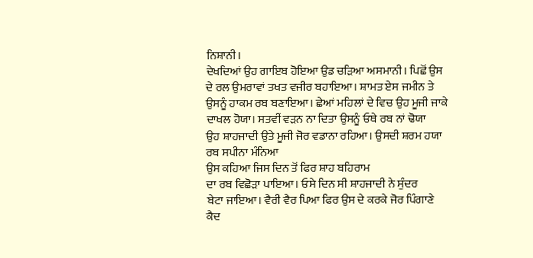ਨਿਸ਼ਾਨੀ।
ਦੇਖਦਿਆਂ ਉਹ ਗਾਇਬ ਹੋਇਆ ਉਡ ਚੜਿਆ ਅਸਮਾਨੀ। ਪਿਛੋਂ ਉਸ
ਦੇ ਰਲ ਉਮਰਾਵਾਂ ਤਖਤ ਵਜੀਰ ਬਹਾਇਆ। ਸ਼ਾਮਤ ਏਸ ਜਮੀਨ ਤੇ
ਉਸਨੂੰ ਹਾਕਮ ਰਬ ਬਣਾਇਆ। ਛੇਆਂ ਮਹਿਲਾਂ ਦੇ ਵਿਚ ਉਹ ਮੂਜੀ ਜਾਕੇ
ਦਾਖਲ ਹੋਯਾ। ਸਤਵੀਂ ਵੜਨ ਨਾ ਦਿਤਾ ਉਸਨੂੰ ਓਥੇ ਰਬ ਨਾਂ ਢੋਯਾ
ਉਹ ਸ਼ਾਹਜਾਦੀ ਉਤੇ ਮੂਜੀ ਜੋਰ ਵਡਾਨਾ ਰਹਿਆ। ਉਸਦੀ ਸ਼ਰਮ ਹਯਾ
ਰਬ ਸਪੀਨਾ ਮੰਨਿਆ
ਉਸ ਕਹਿਆ ਜਿਸ ਦਿਨ ਤੋਂ ਫਿਰ ਸ਼ਾਹ ਬਹਿਰਾਮ
ਦਾ ਰਬ ਵਿਛੋੜਾ ਪਾਇਆ। ਓਸੇ ਦਿਨ ਸੀ ਸ਼ਾਹਜਾਦੀ ਨੇ ਸੁੰਦਰ
ਬੇਟਾ ਜਾਇਆ। ਵੈਰੀ ਵੈਰ ਪਿਆ ਫਿਰ ਉਸ ਦੇ ਕਰਕੇ ਜੋਰ ਪਿੰਗਾਣੇ
ਕੈਦ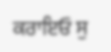ਕਰਾਇਓ ਸੁ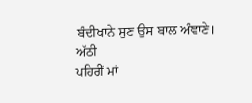ਬੰਦੀਖਾਨੇ ਸੁਣ ਉਸ ਬਾਲ ਅੰਞਾਣੇ। ਅੱਠੀ
ਪਹਿਰੀਂ ਮਾਂ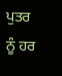ਪੁਤਰ ਨੂੰ ਹਰ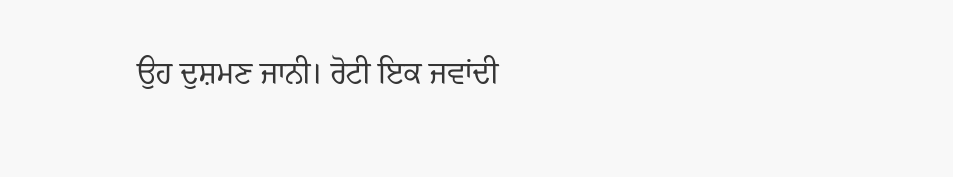ਉਹ ਦੁਸ਼ਮਣ ਜਾਨੀ। ਰੋਟੀ ਇਕ ਜਵਾਂਦੀ